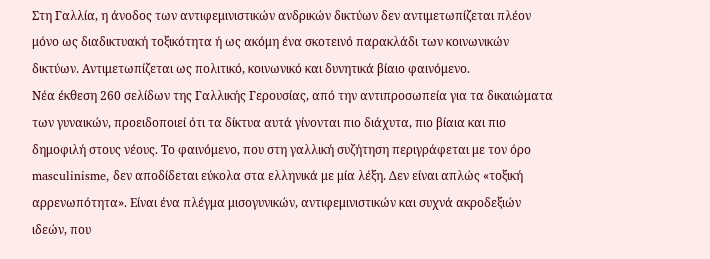Στη Γαλλία, η άνοδος των αντιφεμινιστικών ανδρικών δικτύων δεν αντιμετωπίζεται πλέον μόνο ως διαδικτυακή τοξικότητα ή ως ακόμη ένα σκοτεινό παρακλάδι των κοινωνικών δικτύων. Αντιμετωπίζεται ως πολιτικό, κοινωνικό και δυνητικά βίαιο φαινόμενο.
Νέα έκθεση 260 σελίδων της Γαλλικής Γερουσίας, από την αντιπροσωπεία για τα δικαιώματα των γυναικών, προειδοποιεί ότι τα δίκτυα αυτά γίνονται πιο διάχυτα, πιο βίαια και πιο δημοφιλή στους νέους. Το φαινόμενο, που στη γαλλική συζήτηση περιγράφεται με τον όρο masculinisme, δεν αποδίδεται εύκολα στα ελληνικά με μία λέξη. Δεν είναι απλώς «τοξική αρρενωπότητα». Είναι ένα πλέγμα μισογυνικών, αντιφεμινιστικών και συχνά ακροδεξιών ιδεών, που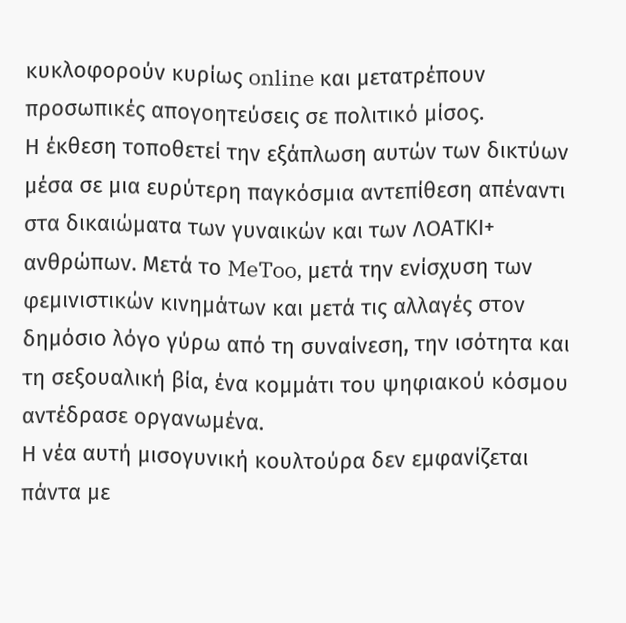κυκλοφορούν κυρίως online και μετατρέπουν προσωπικές απογοητεύσεις σε πολιτικό μίσος.
Η έκθεση τοποθετεί την εξάπλωση αυτών των δικτύων μέσα σε μια ευρύτερη παγκόσμια αντεπίθεση απέναντι στα δικαιώματα των γυναικών και των ΛΟΑΤΚΙ+ ανθρώπων. Μετά το MeToo, μετά την ενίσχυση των φεμινιστικών κινημάτων και μετά τις αλλαγές στον δημόσιο λόγο γύρω από τη συναίνεση, την ισότητα και τη σεξουαλική βία, ένα κομμάτι του ψηφιακού κόσμου αντέδρασε οργανωμένα.
Η νέα αυτή μισογυνική κουλτούρα δεν εμφανίζεται πάντα με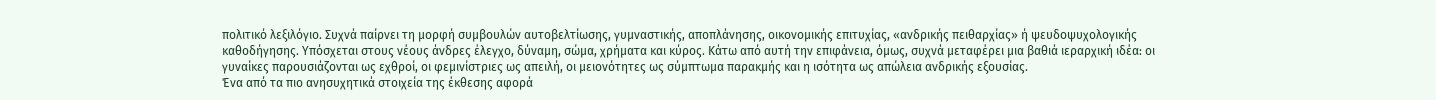πολιτικό λεξιλόγιο. Συχνά παίρνει τη μορφή συμβουλών αυτοβελτίωσης, γυμναστικής, αποπλάνησης, οικονομικής επιτυχίας, «ανδρικής πειθαρχίας» ή ψευδοψυχολογικής καθοδήγησης. Υπόσχεται στους νέους άνδρες έλεγχο, δύναμη, σώμα, χρήματα και κύρος. Κάτω από αυτή την επιφάνεια, όμως, συχνά μεταφέρει μια βαθιά ιεραρχική ιδέα: οι γυναίκες παρουσιάζονται ως εχθροί, οι φεμινίστριες ως απειλή, οι μειονότητες ως σύμπτωμα παρακμής και η ισότητα ως απώλεια ανδρικής εξουσίας.
Ένα από τα πιο ανησυχητικά στοιχεία της έκθεσης αφορά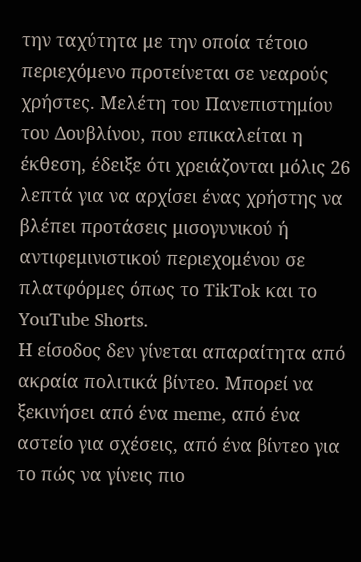την ταχύτητα με την οποία τέτοιο περιεχόμενο προτείνεται σε νεαρούς χρήστες. Μελέτη του Πανεπιστημίου του Δουβλίνου, που επικαλείται η έκθεση, έδειξε ότι χρειάζονται μόλις 26 λεπτά για να αρχίσει ένας χρήστης να βλέπει προτάσεις μισογυνικού ή αντιφεμινιστικού περιεχομένου σε πλατφόρμες όπως το TikTok και το YouTube Shorts.
Η είσοδος δεν γίνεται απαραίτητα από ακραία πολιτικά βίντεο. Μπορεί να ξεκινήσει από ένα meme, από ένα αστείο για σχέσεις, από ένα βίντεο για το πώς να γίνεις πιο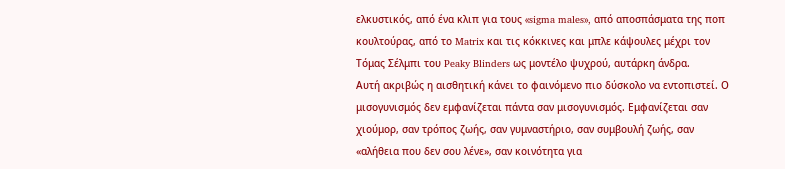ελκυστικός, από ένα κλιπ για τους «sigma males», από αποσπάσματα της ποπ κουλτούρας, από το Matrix και τις κόκκινες και μπλε κάψουλες μέχρι τον Τόμας Σέλμπι του Peaky Blinders ως μοντέλο ψυχρού, αυτάρκη άνδρα.
Αυτή ακριβώς η αισθητική κάνει το φαινόμενο πιο δύσκολο να εντοπιστεί. Ο μισογυνισμός δεν εμφανίζεται πάντα σαν μισογυνισμός. Εμφανίζεται σαν χιούμορ, σαν τρόπος ζωής, σαν γυμναστήριο, σαν συμβουλή ζωής, σαν «αλήθεια που δεν σου λένε», σαν κοινότητα για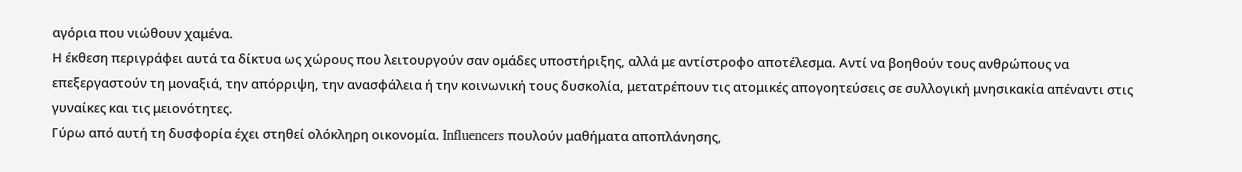αγόρια που νιώθουν χαμένα.
Η έκθεση περιγράφει αυτά τα δίκτυα ως χώρους που λειτουργούν σαν ομάδες υποστήριξης, αλλά με αντίστροφο αποτέλεσμα. Αντί να βοηθούν τους ανθρώπους να επεξεργαστούν τη μοναξιά, την απόρριψη, την ανασφάλεια ή την κοινωνική τους δυσκολία, μετατρέπουν τις ατομικές απογοητεύσεις σε συλλογική μνησικακία απέναντι στις γυναίκες και τις μειονότητες.
Γύρω από αυτή τη δυσφορία έχει στηθεί ολόκληρη οικονομία. Influencers πουλούν μαθήματα αποπλάνησης,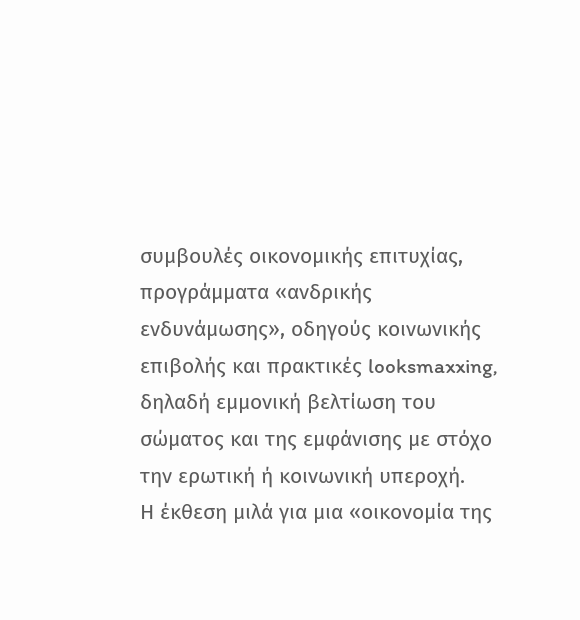συμβουλές οικονομικής επιτυχίας, προγράμματα «ανδρικής ενδυνάμωσης», οδηγούς κοινωνικής επιβολής και πρακτικές looksmaxxing, δηλαδή εμμονική βελτίωση του σώματος και της εμφάνισης με στόχο την ερωτική ή κοινωνική υπεροχή.
Η έκθεση μιλά για μια «οικονομία της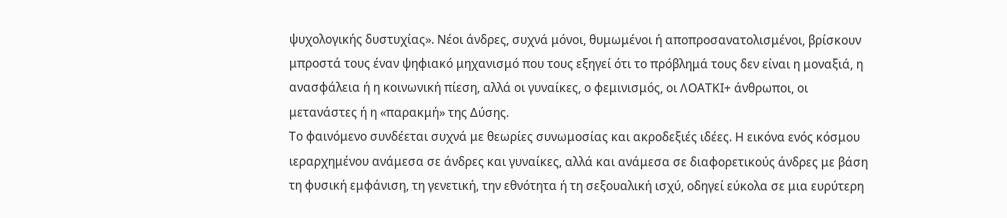ψυχολογικής δυστυχίας». Νέοι άνδρες, συχνά μόνοι, θυμωμένοι ή αποπροσανατολισμένοι, βρίσκουν μπροστά τους έναν ψηφιακό μηχανισμό που τους εξηγεί ότι το πρόβλημά τους δεν είναι η μοναξιά, η ανασφάλεια ή η κοινωνική πίεση, αλλά οι γυναίκες, ο φεμινισμός, οι ΛΟΑΤΚΙ+ άνθρωποι, οι μετανάστες ή η «παρακμή» της Δύσης.
Το φαινόμενο συνδέεται συχνά με θεωρίες συνωμοσίας και ακροδεξιές ιδέες. Η εικόνα ενός κόσμου ιεραρχημένου ανάμεσα σε άνδρες και γυναίκες, αλλά και ανάμεσα σε διαφορετικούς άνδρες με βάση τη φυσική εμφάνιση, τη γενετική, την εθνότητα ή τη σεξουαλική ισχύ, οδηγεί εύκολα σε μια ευρύτερη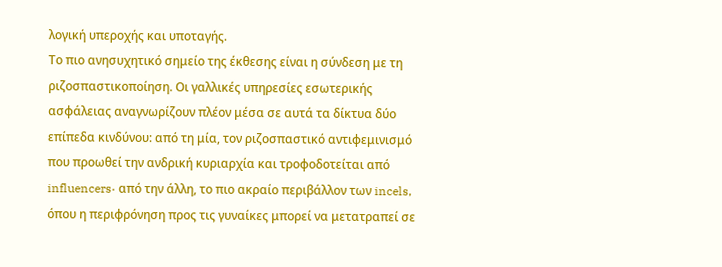λογική υπεροχής και υποταγής.
Το πιο ανησυχητικό σημείο της έκθεσης είναι η σύνδεση με τη ριζοσπαστικοποίηση. Οι γαλλικές υπηρεσίες εσωτερικής ασφάλειας αναγνωρίζουν πλέον μέσα σε αυτά τα δίκτυα δύο επίπεδα κινδύνου: από τη μία, τον ριζοσπαστικό αντιφεμινισμό που προωθεί την ανδρική κυριαρχία και τροφοδοτείται από influencers· από την άλλη, το πιο ακραίο περιβάλλον των incels, όπου η περιφρόνηση προς τις γυναίκες μπορεί να μετατραπεί σε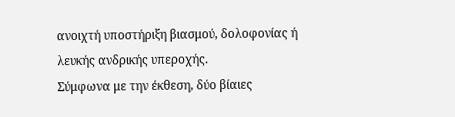ανοιχτή υποστήριξη βιασμού, δολοφονίας ή λευκής ανδρικής υπεροχής.
Σύμφωνα με την έκθεση, δύο βίαιες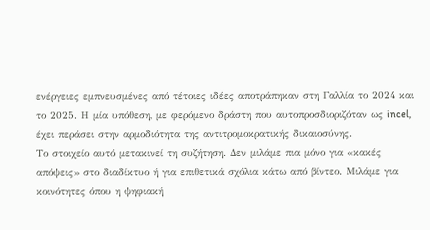ενέργειες εμπνευσμένες από τέτοιες ιδέες αποτράπηκαν στη Γαλλία το 2024 και το 2025. Η μία υπόθεση, με φερόμενο δράστη που αυτοπροσδιοριζόταν ως incel, έχει περάσει στην αρμοδιότητα της αντιτρομοκρατικής δικαιοσύνης.
Το στοιχείο αυτό μετακινεί τη συζήτηση. Δεν μιλάμε πια μόνο για «κακές απόψεις» στο διαδίκτυο ή για επιθετικά σχόλια κάτω από βίντεο. Μιλάμε για κοινότητες όπου η ψηφιακή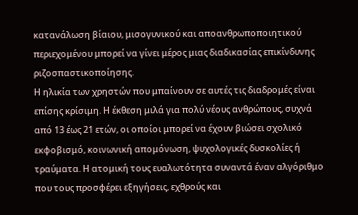κατανάλωση βίαιου, μισογυνικού και αποανθρωποποιητικού περιεχομένου μπορεί να γίνει μέρος μιας διαδικασίας επικίνδυνης ριζοσπαστικοποίησης.
Η ηλικία των χρηστών που μπαίνουν σε αυτές τις διαδρομές είναι επίσης κρίσιμη. Η έκθεση μιλά για πολύ νέους ανθρώπους, συχνά από 13 έως 21 ετών, οι οποίοι μπορεί να έχουν βιώσει σχολικό εκφοβισμό, κοινωνική απομόνωση, ψυχολογικές δυσκολίες ή τραύματα. Η ατομική τους ευαλωτότητα συναντά έναν αλγόριθμο που τους προσφέρει εξηγήσεις, εχθρούς και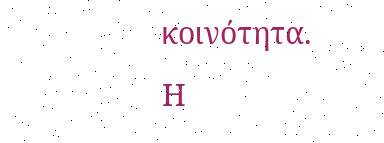κοινότητα.
Η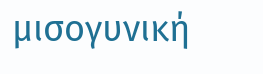μισογυνική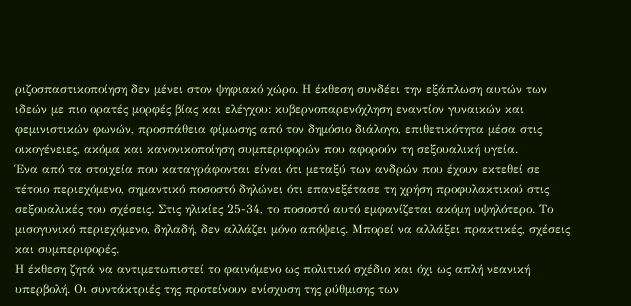ριζοσπαστικοποίηση δεν μένει στον ψηφιακό χώρο. Η έκθεση συνδέει την εξάπλωση αυτών των ιδεών με πιο ορατές μορφές βίας και ελέγχου: κυβερνοπαρενόχληση εναντίον γυναικών και φεμινιστικών φωνών, προσπάθεια φίμωσης από τον δημόσιο διάλογο, επιθετικότητα μέσα στις οικογένειες, ακόμα και κανονικοποίηση συμπεριφορών που αφορούν τη σεξουαλική υγεία.
Ένα από τα στοιχεία που καταγράφονται είναι ότι μεταξύ των ανδρών που έχουν εκτεθεί σε τέτοιο περιεχόμενο, σημαντικό ποσοστό δηλώνει ότι επανεξέτασε τη χρήση προφυλακτικού στις σεξουαλικές του σχέσεις. Στις ηλικίες 25-34, το ποσοστό αυτό εμφανίζεται ακόμη υψηλότερο. Το μισογυνικό περιεχόμενο, δηλαδή, δεν αλλάζει μόνο απόψεις. Μπορεί να αλλάξει πρακτικές, σχέσεις και συμπεριφορές.
Η έκθεση ζητά να αντιμετωπιστεί το φαινόμενο ως πολιτικό σχέδιο και όχι ως απλή νεανική υπερβολή. Οι συντάκτριές της προτείνουν ενίσχυση της ρύθμισης των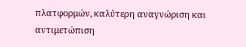πλατφορμών, καλύτερη αναγνώριση και αντιμετώπιση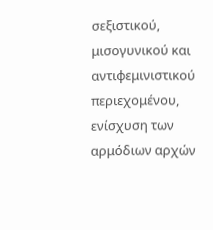σεξιστικού, μισογυνικού και αντιφεμινιστικού περιεχομένου, ενίσχυση των αρμόδιων αρχών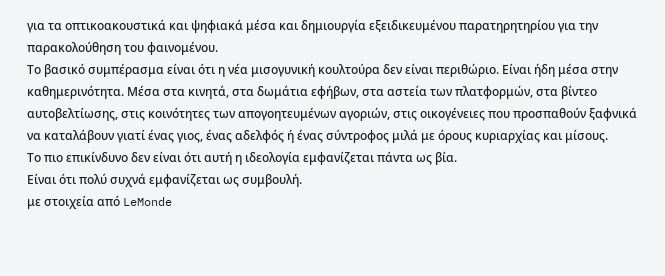για τα οπτικοακουστικά και ψηφιακά μέσα και δημιουργία εξειδικευμένου παρατηρητηρίου για την παρακολούθηση του φαινομένου.
Το βασικό συμπέρασμα είναι ότι η νέα μισογυνική κουλτούρα δεν είναι περιθώριο. Είναι ήδη μέσα στην καθημερινότητα. Μέσα στα κινητά, στα δωμάτια εφήβων, στα αστεία των πλατφορμών, στα βίντεο αυτοβελτίωσης, στις κοινότητες των απογοητευμένων αγοριών, στις οικογένειες που προσπαθούν ξαφνικά να καταλάβουν γιατί ένας γιος, ένας αδελφός ή ένας σύντροφος μιλά με όρους κυριαρχίας και μίσους.
Το πιο επικίνδυνο δεν είναι ότι αυτή η ιδεολογία εμφανίζεται πάντα ως βία.
Είναι ότι πολύ συχνά εμφανίζεται ως συμβουλή.
με στοιχεία από LeMonde